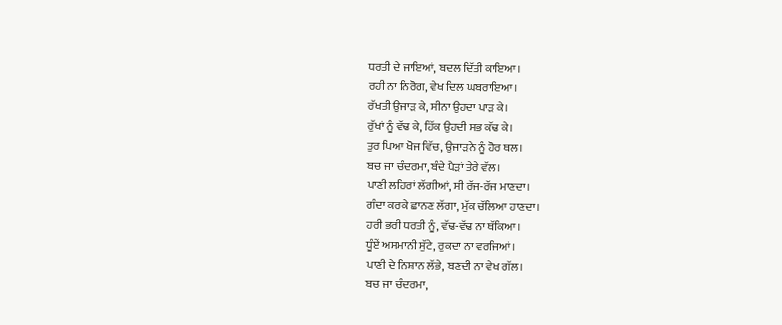ਧਰਤੀ ਦੇ ਜਾਇਆਂ, ਬਦਲ ਦਿੱਤੀ ਕਾਇਆ।
ਰਹੀ ਨਾ ਨਿਰੋਗ, ਵੇਖ ਦਿਲ ਘਬਰਾਇਆ।
ਰੱਖਤੀ ਉਜਾੜ ਕੇ, ਸੀਨਾ ਉਹਦਾ ਪਾੜ ਕੇ।
ਰੁੱਖਾਂ ਨੂੰ ਵੱਢ ਕੇ, ਹਿੱਕ ਉਹਦੀ ਸਭ ਕੱਢ ਕੇ।
ਤੁਰ ਪਿਆ ਖੋਜ ਵਿੱਚ, ਉਜਾੜਨੇ ਨੂੰ ਹੋਰ ਥਲ।
ਬਚ ਜਾ ਚੰਦਰਮਾ, ਬੰਦੇ ਪੈੜਾਂ ਤੇਰੇ ਵੱਲ।
ਪਾਣੀ ਲਹਿਰਾਂ ਲੱਗੀਆਂ, ਸੀ ਰੱਜ-ਰੱਜ ਮਾਣਦਾ।
ਗੰਦਾ ਕਰਕੇ ਛਾਨਣ ਲੱਗਾ, ਮੁੱਕ ਚੱਲਿਆ ਹਾਣਦਾ।
ਹਰੀ ਭਰੀ ਧਰਤੀ ਨੂੰ, ਵੱਢ-ਵੱਢ ਨਾ ਥੱਕਿਆ।
ਧੂੰਏਂ ਅਸਮਾਨੀ ਸੁੱਟੇ, ਰੁਕਦਾ ਨਾ ਵਰਜਿਆਂ।
ਪਾਣੀ ਦੇ ਨਿਸ਼ਾਨ ਲੱਭੇ, ਬਣਦੀ ਨਾ ਵੇਖ ਗੱਲ।
ਬਚ ਜਾ ਚੰਦਰਮਾ,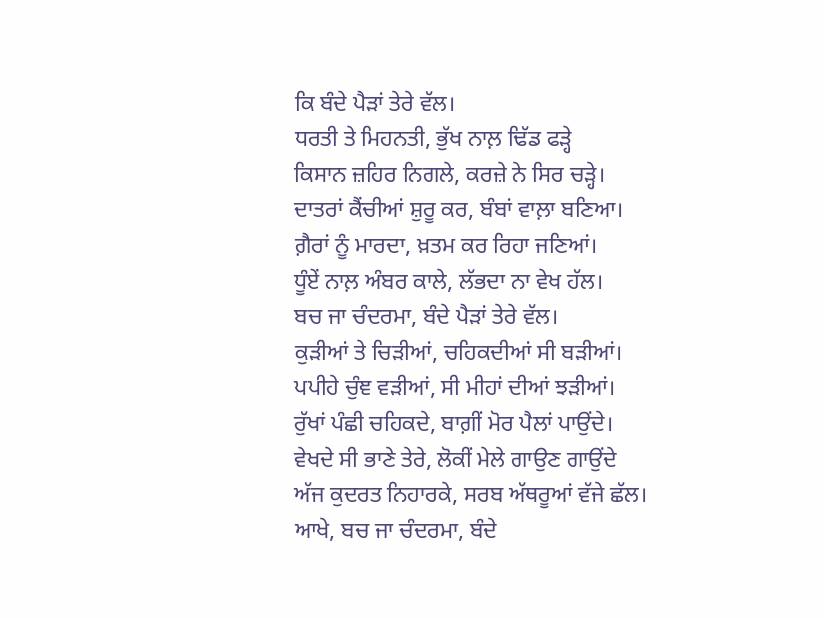ਕਿ ਬੰਦੇ ਪੈੜਾਂ ਤੇਰੇ ਵੱਲ।
ਧਰਤੀ ਤੇ ਮਿਹਨਤੀ, ਭੁੱਖ ਨਾਲ਼ ਢਿੱਡ ਫੜ੍ਹੇ
ਕਿਸਾਨ ਜ਼ਹਿਰ ਨਿਗਲੇ, ਕਰਜ਼ੇ ਨੇ ਸਿਰ ਚੜ੍ਹੇ।
ਦਾਤਰਾਂ ਕੈਂਚੀਆਂ ਸ਼ੁਰੂ ਕਰ, ਬੰਬਾਂ ਵਾਲ਼ਾ ਬਣਿਆ।
ਗ਼ੈਰਾਂ ਨੂੰ ਮਾਰਦਾ, ਖ਼ਤਮ ਕਰ ਰਿਹਾ ਜਣਿਆਂ।
ਧੂੰਏਂ ਨਾਲ਼ ਅੰਬਰ ਕਾਲੇ, ਲੱਭਦਾ ਨਾ ਵੇਖ ਹੱਲ।
ਬਚ ਜਾ ਚੰਦਰਮਾ, ਬੰਦੇ ਪੈੜਾਂ ਤੇਰੇ ਵੱਲ।
ਕੁੜੀਆਂ ਤੇ ਚਿੜੀਆਂ, ਚਹਿਕਦੀਆਂ ਸੀ ਬੜੀਆਂ।
ਪਪੀਹੇ ਚੁੰਞ ਵੜੀਆਂ, ਸੀ ਮੀਹਾਂ ਦੀਆਂ ਝੜੀਆਂ।
ਰੁੱਖਾਂ ਪੰਛੀ ਚਹਿਕਦੇ, ਬਾਗ਼ੀਂ ਮੋਰ ਪੈਲਾਂ ਪਾਉਂਦੇ।
ਵੇਖਦੇ ਸੀ ਭਾਣੇ ਤੇਰੇ, ਲੋਕੀਂ ਮੇਲੇ ਗਾਉਣ ਗਾਉਂਦੇ
ਅੱਜ ਕੁਦਰਤ ਨਿਹਾਰਕੇ, ਸਰਬ ਅੱਥਰੂਆਂ ਵੱਜੇ ਛੱਲ।
ਆਖੇ, ਬਚ ਜਾ ਚੰਦਰਮਾ, ਬੰਦੇ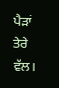ਪੈੜਾਂ ਤੇਰੇ ਵੱਲ।